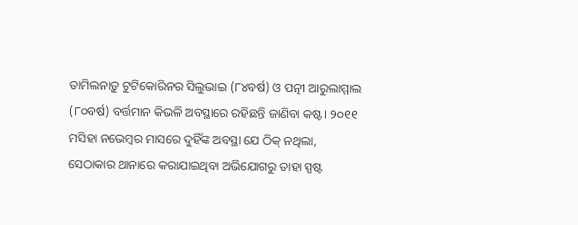ତାମିଲନାଡ଼ୁ ଟୁଟିକୋରିନର ସିଲୁଭାଇ (୮୪ବର୍ଷ) ଓ ପତ୍ନୀ ଆରୁଲାମ୍ମାଲ (୮୦ବର୍ଷ) ବର୍ତ୍ତମାନ କିଭଳି ଅବସ୍ଥାରେ ରହିଛନ୍ତି ଜାଣିବା କଷ୍ଟ। ୨୦୧୧ ମସିହା ନଭେମ୍ବର ମାସରେ ଦୁହିଁଙ୍କ ଅବସ୍ଥା ଯେ ଠିକ୍ ନଥିଲା, ସେଠାକାର ଥାନାରେ କରାଯାଇଥିବା ଅଭିଯୋଗରୁ ତାହା ସ୍ପଷ୍ଟ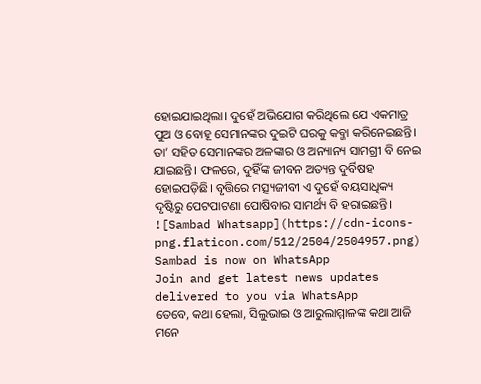ହୋଇଯାଇଥିଲା। ଦୁହେଁ ଅଭିଯୋଗ କରିଥିଲେ ଯେ ଏକମାତ୍ର ପୁଅ ଓ ବୋହୂ ସେମାନଙ୍କର ଦୁଇଟି ଘରକୁ କବ୍ଜା କରିନେଇଛନ୍ତି। ତା’ ସହିତ ସେମାନଙ୍କର ଅଳଙ୍କାର ଓ ଅନ୍ୟାନ୍ୟ ସାମଗ୍ରୀ ବି ନେଇ ଯାଇଛନ୍ତି। ଫଳରେ, ଦୁହିଁଙ୍କ ଜୀବନ ଅତ୍ୟନ୍ତ ଦୁର୍ବିଷହ ହୋଇପଡ଼ିଛି। ବୃତ୍ତିରେ ମତ୍ସ୍ୟଜୀବୀ ଏ ଦୁହେଁ ବୟସାଧିକ୍ୟ ଦୃଷ୍ଟିରୁ ପେଟପାଟଣା ପୋଷିବାର ସାମର୍ଥ୍ୟ ବି ହରାଇଛନ୍ତି।
![Sambad Whatsapp](https://cdn-icons-png.flaticon.com/512/2504/2504957.png)
Sambad is now on WhatsApp
Join and get latest news updates delivered to you via WhatsApp
ତେବେ, କଥା ହେଲା, ସିଲୁଭାଇ ଓ ଆରୁଲାମ୍ମାଳଙ୍କ କଥା ଆଜି ମନେ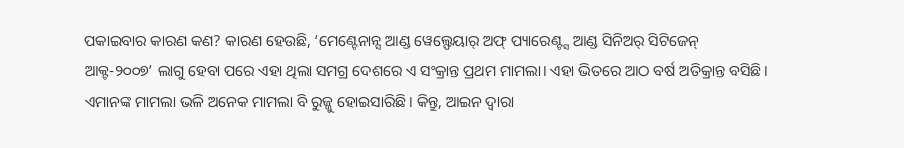ପକାଇବାର କାରଣ କଣ? କାରଣ ହେଉଛି, ‘ମେଣ୍ଟେନାନ୍ସ ଆଣ୍ଡ ୱେଲ୍ଫେୟାର୍ ଅଫ୍ ପ୍ୟାରେଣ୍ଟ୍ସ ଆଣ୍ଡ ସିନିଅର୍ ସିଟିଜେନ୍ ଆକ୍ଟ-୨୦୦୭’ ଲାଗୁ ହେବା ପରେ ଏହା ଥିଲା ସମଗ୍ର ଦେଶରେ ଏ ସଂକ୍ରାନ୍ତ ପ୍ରଥମ ମାମଲା। ଏହା ଭିତରେ ଆଠ ବର୍ଷ ଅତିକ୍ରାନ୍ତ ବସିଛି। ଏମାନଙ୍କ ମାମଲା ଭଳି ଅନେକ ମାମଲା ବି ରୁଜ୍ଜୁ ହୋଇସାରିଛି। କିନ୍ତୁ, ଆଇନ ଦ୍ବାରା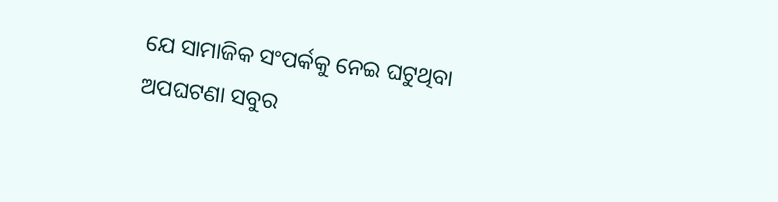ଯେ ସାମାଜିକ ସଂପର୍କକୁ ନେଇ ଘଟୁଥିବା ଅପଘଟଣା ସବୁର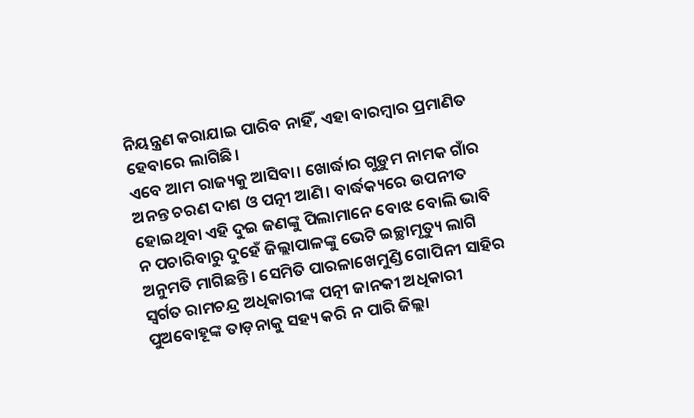ନିୟନ୍ତ୍ରଣ କରାଯାଇ ପାରିବ ନାହିଁ, ଏହା ବାରମ୍ବାର ପ୍ରମାଣିତ ହେବାରେ ଲାଗିଛି।
ଏବେ ଆମ ରାଜ୍ୟକୁ ଆସିବା। ଖୋର୍ଦ୍ଧାର ଗୁଡ଼ୁମ ନାମକ ଗାଁର ଅନନ୍ତ ଚରଣ ଦାଶ ଓ ପତ୍ନୀ ଆଣି। ବାର୍ଦ୍ଧକ୍ୟରେ ଉପନୀତ ହୋଇଥିବା ଏହି ଦୁଇ ଜଣଙ୍କୁ ପିଲାମାନେ ବୋଝ ବୋଲି ଭାବି ନ ପଚାରିବାରୁ ଦୁହେଁ ଜିଲ୍ଲାପାଳଙ୍କୁ ଭେଟି ଇଚ୍ଛାମୃତ୍ୟୁ ଲାଗି ଅନୁମତି ମାଗିଛନ୍ତି। ସେମିତି ପାରଳାଖେମୁଣ୍ଡି ଗୋପିନୀ ସାହିର ସ୍ବର୍ଗତ ରାମଚନ୍ଦ୍ର ଅଧିକାରୀଙ୍କ ପତ୍ନୀ ଜାନକୀ ଅଧିକାରୀ ପୁଅବୋହୂଙ୍କ ତାଡ଼ନାକୁ ସହ୍ୟ କରି ନ ପାରି ଜିଲ୍ଲା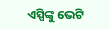ଏସ୍ପିଙ୍କୁ ଭେଟି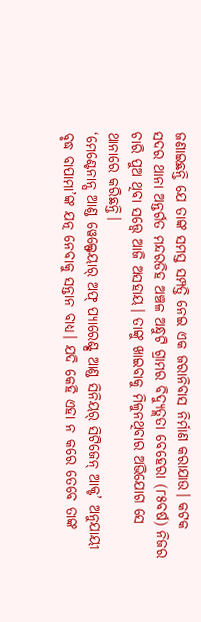ଜଣାଇଛନ୍ତି ଯେ ତାଙ୍କ ସମସ୍ତ ସମ୍ପତ୍ତି ନେଇ ଏକ ଜରାନିବାସ ନିର୍ମାଣ କରାଯାଉ। କଟକ ସଦର ଥାନା ଅନ୍ତର୍ଗତ ମନ୍ଦରଡିହ ଅଞ୍ଚଳ ଅନ୍ଧୁଟି ଗ୍ରାମର ବିଦ୍ୟୁତ୍ଲତା ବେହେରା (୮୫ବର୍ଷ) ନିଜର ଚାରି ପୁଅ ଥିବା ସତ୍ତ୍ବେ ଆଜି ଅସହାୟ। ତାଙ୍କୁ ଖାଇବାକୁ ମିଳୁନଥିବାର ଅଭିଯୋଗ ସେ ଥାନାରେ କରିଛନ୍ତି।
‘ମେଣ୍ଟେନାନ୍ସ ଆଣ୍ଡ ୱେଲ୍ଫେୟାର୍ ଅଫ୍ ପ୍ୟାରେଣ୍ଟ୍ସ ଆଣ୍ଡ ସିନିୟର୍ ସିଟିଜେନ୍ ଆକ୍ଟ’ ଅନୁଯାୟୀ ବୃଦ୍ଧ ବାପାମା’ଙ୍କ ଯତ୍ନ ନେବାକୁ ସନ୍ତାନ ବାଧ୍ୟ। ଯଦି କେହି ଏହା ନ କରେ ତେବେ ତାଙ୍କ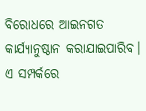ବିରୋଧରେ ଆଇନଗତ କାର୍ଯ୍ୟାନୁଷ୍ଠାନ କରାଯାଇପାରିବ। ଏ ସମ୍ପର୍କରେ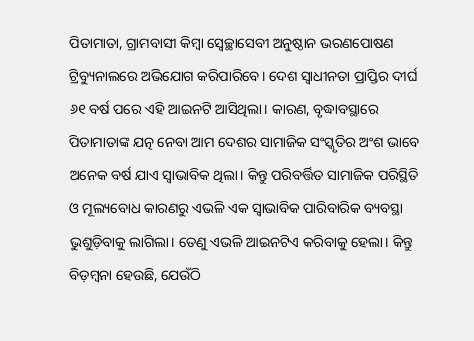ପିତାମାତା, ଗ୍ରାମବାସୀ କିମ୍ବା ସ୍ବେଚ୍ଛାସେବୀ ଅନୁଷ୍ଠାନ ଭରଣପୋଷଣ ଟ୍ରିବ୍ୟୁନାଲରେ ଅଭିଯୋଗ କରିପାରିବେ। ଦେଶ ସ୍ବାଧୀନତା ପ୍ରାପ୍ତିର ଦୀର୍ଘ ୬୧ ବର୍ଷ ପରେ ଏହି ଆଇନଟି ଆସିଥିଲା। କାରଣ, ବୃଦ୍ଧାବସ୍ଥାରେ ପିତାମାତାଙ୍କ ଯତ୍ନ ନେବା ଆମ ଦେଶର ସାମାଜିକ ସଂସ୍କୃତିର ଅଂଶ ଭାବେ ଅନେକ ବର୍ଷ ଯାଏ ସ୍ବାଭାବିକ ଥିଲା। କିନ୍ତୁ ପରିବର୍ତ୍ତିତ ସାମାଜିକ ପରିସ୍ଥିତି ଓ ମୂଲ୍ୟବୋଧ କାରଣରୁ ଏଭଳି ଏକ ସ୍ବାଭାବିକ ପାରିବାରିକ ବ୍ୟବସ୍ଥା ଭୁଶୁଡ଼ିବାକୁ ଲାଗିଲା। ତେଣୁ ଏଭଳି ଆଇନଟିଏ କରିବାକୁ ହେଲା। କିନ୍ତୁ ବିଡ଼ମ୍ବନା ହେଉଛି, ଯେଉଁଠି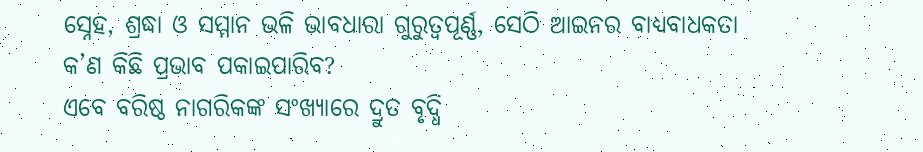ସ୍ନେହ, ଶ୍ରଦ୍ଧା ଓ ସମ୍ମାନ ଭଳି ଭାବଧାରା ଗୁରୁତ୍ବପୂର୍ଣ୍ଣ, ସେଠି ଆଇନର ବାଧ୍ୟବାଧକତା କ’ଣ କିଛି ପ୍ରଭାବ ପକାଇପାରିବ?
ଏବେ ବରିଷ୍ଠ ନାଗରିକଙ୍କ ସଂଖ୍ୟାରେ ଦ୍ରୁତ ବୃଦ୍ଧି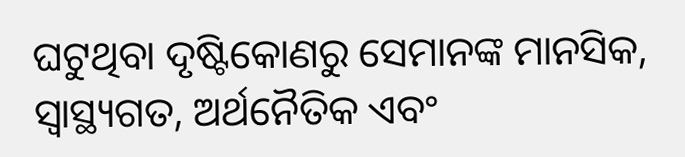ଘଟୁଥିବା ଦୃଷ୍ଟିକୋଣରୁ ସେମାନଙ୍କ ମାନସିକ, ସ୍ବାସ୍ଥ୍ୟଗତ, ଅର୍ଥନୈତିକ ଏବଂ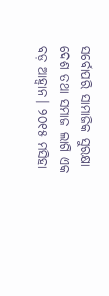ସର୍ବୋପରି ସାମାଜିକ ସୁରକ୍ଷା ଦେଶ ତଥା ସମାଜ ଲାଗି ଏକ ବଡ଼ ଆହ୍ବାନ। ୨୦୧୫ ମସିହା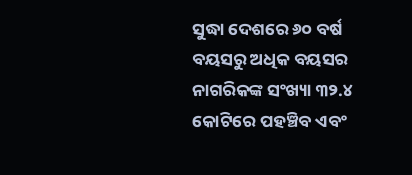ସୁଦ୍ଧା ଦେଶରେ ୬୦ ବର୍ଷ ବୟସରୁ ଅଧିକ ବୟସର ନାଗରିକଙ୍କ ସଂଖ୍ୟା ୩୨.୪ କୋଟିରେ ପହଞ୍ଚିବ ଏବଂ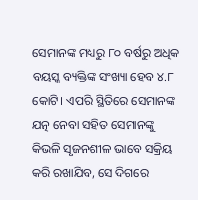ସେମାନଙ୍କ ମଧ୍ୟରୁ ୮୦ ବର୍ଷରୁ ଅଧିକ ବୟସ୍କ ବ୍ୟକ୍ତିଙ୍କ ସଂଖ୍ୟା ହେବ ୪.୮ କୋଟି। ଏପରି ସ୍ଥିତିରେ ସେମାନଙ୍କ ଯତ୍ନ ନେବା ସହିତ ସେମାନଙ୍କୁ କିଭଳି ସୃଜନଶୀଳ ଭାବେ ସକ୍ରିୟ କରି ରଖାଯିବ, ସେ ଦିଗରେ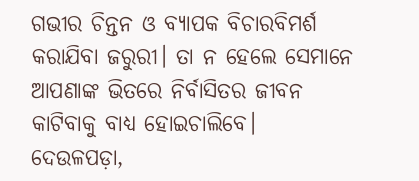ଗଭୀର ଚିନ୍ତନ ଓ ବ୍ୟାପକ ବିଚାରବିମର୍ଶ କରାଯିବା ଜରୁରୀ। ତା ନ ହେଲେ ସେମାନେ ଆପଣାଙ୍କ ଭିତରେ ନିର୍ବାସିତର ଜୀବନ କାଟିବାକୁ ବାଧ୍ୟ ହୋଇଚାଲିବେ।
ଦେଉଳପଡ଼ା,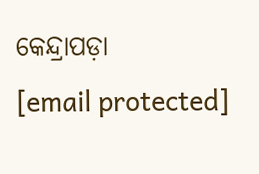କେନ୍ଦ୍ରାପଡ଼ା
[email protected]